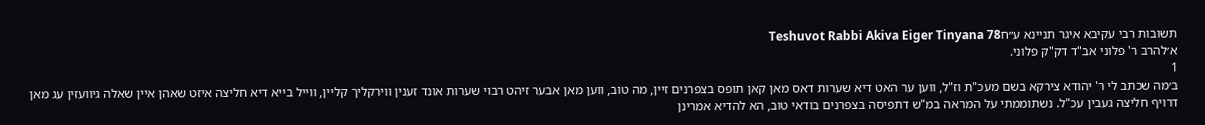תשובות רבי עקיבא איגר תניינא ע״חTeshuvot Rabbi Akiva Eiger Tinyana 78
א׳להרב ר' פלוני אב"ד דק"ק פלוני.
1
ב׳מה שכתב לי ר' יהודא צירקא בשם מעכ"ת וז"ל, ווען ער האט דיא שערות דאס מאן קאן תופס בצפרנים זיין, מה טוב, ווען מאן אבער זיהט רבוי שערות אונד זענין ווירקליך קליין, ווייל בייא דיא חליצה איזט שאהן איין שאלה גיוועזין עג מאן דרויף חליצה געבין עכ"ל. נשתוממתי על המראה במ"ש דתפיסה בצפרנים בודאי טוב, הא להדיא אמרינן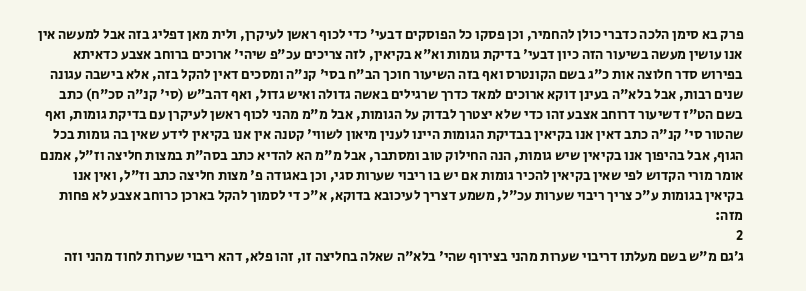פרק בא סימן הלכה כדברי כולן להחמיר, וכן פסקו כל הפוסקים דבעי' כדי לכוף ראשן לעיקרן, ולית מאן דפליג בזה אבל למעשה אין אנו עושין מעשה בשיעור הזה כיון דבעי' בדיקת גומות וא"א בקיאין, לזה צריכים עכ"פ שיהי' ארוכים ברוחב אצבע כדאיתא בפירוש סדר חלוצה אות כ"ג בשם הקונטרס ואף בזה השיעור חוכך הב"ח בסי' קנ"ה ומסכים דאין להקל בזה, אלא בישבה עגונה שנים רבות, אבל בלא"ה בעינן דוקא ארוכים למאד כדרך שרגילים באשה גדולה ואיש גדול, ואף דהב"ש (סי' קנ"ה סכ"ח) כתב בשם הט"ז דשיעור דרוחב אצבע זהו כדי שלא יצטרך לבדוק על הגומות, אבל מ"מ מהני לכוף ראשן לעיקרן עם בדיקת גומות, ואף שהטור סי' קנ"ה כתב דאין אנו בקיאין בבדיקת הגומות היינו לענין מיאון לשווי' קטנה אין אנו בקיאין לידע שאין בה גומות בכל הגוף, אבל בהיפוך אנו בקיאין שיש גומות, הנה החילוק טוב ומסתבר, אבל מ"מ הא להדיא כתב בסה"ת במצות חליצה וז"ל, אמנם אומר מורי הקדוש לפי שאין בקיאין להכיר גומות אם יש בו ריבוי שערות סגי, וכן באגודה פ' מצות חליצה כתב וז"ל, ואין אנו בקיאין בגומות ע"כ צריך ריבוי שערות עכ"ל, משמע דצריך לעיכובא בדוקא, א"כ די לסמוך להקל בארכן כרוחב אצבע לא פחות מזה:
2
ג׳גם מ"ש בשם מעלתו דריבוי שערות מהני בצירוף שהי' בלא"ה שאלה בחליצה זו, זהו פלא, דהא ריבוי שערות לחוד מהני וזה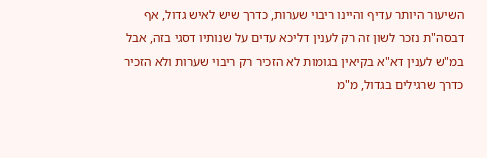השיעור היותר עדיף והיינו ריבוי שערות, כדרך שיש לאיש גדול, אף דבסה"ת נזכר לשון זה רק לענין דליכא עדים על שנותיו דסגי בזה, אבל במ"ש לענין דא"א בקיאין בגומות לא הזכיר רק ריבוי שערות ולא הזכיר כדרך שרגילים בגדול, מ"מ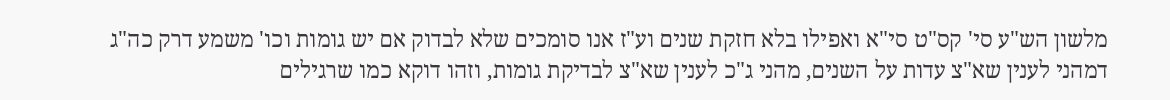מלשון הש"ע סי' קס"ט סי"א ואפילו בלא חזקת שנים וע"ז אנו סומכים שלא לבדוק אם יש גומות וכו' משמע דרק כה"ג דמהני לענין שא"צ עדות על השנים, מהני ג"כ לענין שא"צ לבדיקת גומות, וזהו דוקא כמו שרגילים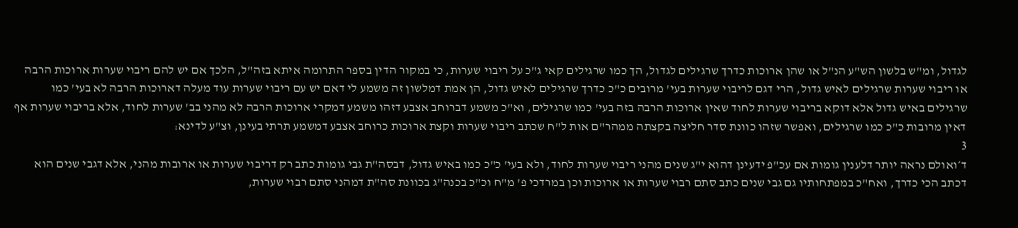לגדול, ומ"ש בלשון הש"ע הנ"ל או שהן ארוכות כדרך שרגילים לגדול, הך כמו שרגילים קאי ג"כ על ריבוי שערות, כי במקור הדין בספר התרומה איתא בזה"ל, הלכך אם יש להם ריבוי שערות ארוכות הרבה או ריבוי שערות שרגילים לאיש גדול, הרי דגם לריבוי שערות בעי' מרובים כ"כ כדרך שרגילים לאיש גדול, הן אמת דמלשון זה משמע לי דאם יש עם ריבוי שערות עוד מעלה דארוכות הרבה לא בעי' כמו שרגילים באיש גדול אלא דוקא בריבוי שערות לחוד שאין ארוכות הרבה בזה בעי' כמו שרגילים, וא"כ משמע דברוחב אצבע דזהו משמע דמקרי ארוכות הרבה לא מהני בב' שערות לחוד, אלא בריבוי שערות אף דאין מרובות כ"כ כמו שרגילים, ואפשר שזהו כוונת סדר חליצה בקצתה ממהר"ם אות ל"ח שכתב ריבוי שערות וקצת ארוכות כרוחב אצבע דמשמע תרתי בעינן, וצ"ע לדינא:
3
ד׳ואולם נראה יותר דלענין גומות אם עכ"פ ידעינן דהוא י"ג שנים מהני ריבוי שערות לחוד, ולא בעי' כ"כ כמו באיש גדול, דבסה"ת גבי גומות כתב רק דריבוי שערות או ארובות מהני, אלא דגבי שנים הוא דכתב הכי כדרך, ואח"כ במפתחותיו גם גבי שנים כתב סתם רבוי שערות או ארוכות וכן במרדכי פ' מ"ח וכ"כ בכנה"ג בכוונת סה"ת דמהני סתם רבוי שערות,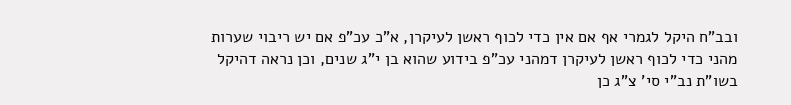ובב"ח היקל לגמרי אף אם אין כדי לכוף ראשן לעיקרן, א"כ עכ"פ אם יש ריבוי שערות מהני כדי לכוף ראשן לעיקרן דמהני עכ"פ בידוע שהוא בן י"ג שנים, וכן נראה דהיקל בשו"ת נב"י סי' צ"ג כן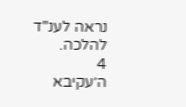נראה לענ"ד להלכה.
4
ה׳עקיבא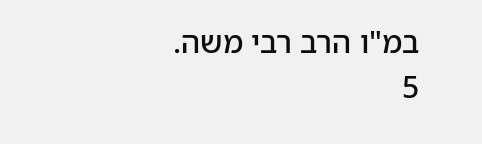במ"ו הרב רבי משה.
5